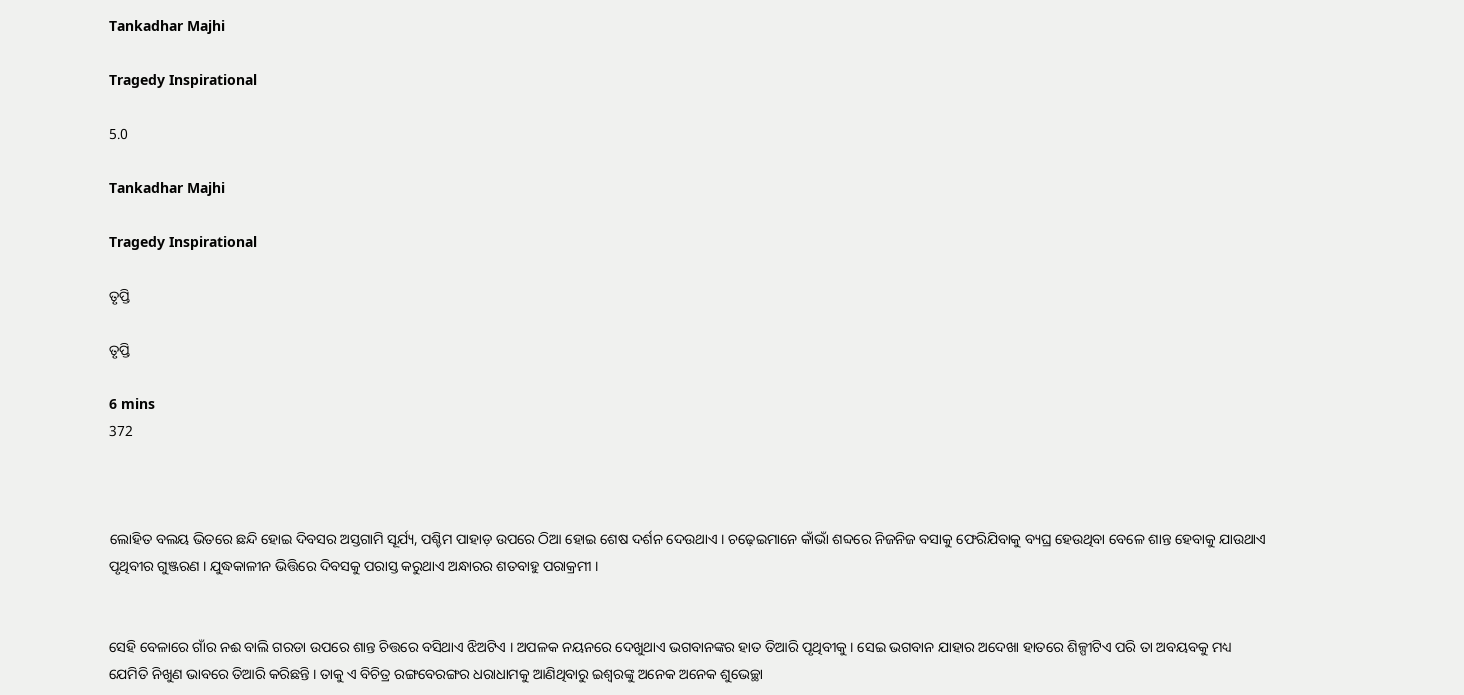Tankadhar Majhi

Tragedy Inspirational

5.0

Tankadhar Majhi

Tragedy Inspirational

ତୃପ୍ତି

ତୃପ୍ତି

6 mins
372



ଲୋହିତ ବଲୟ ଭିତରେ ଛନ୍ଦି ହୋଇ ଦିବସର ଅସ୍ତଗାମି ସୂର୍ଯ୍ୟ, ପଶ୍ଚିମ ପାହାଡ଼ ଉପରେ ଠିଆ ହୋଇ ଶେଷ ଦର୍ଶନ ଦେଉଥାଏ । ଚଢ଼େଇମାନେ କାଁଭାଁ ଶବ୍ଦରେ ନିଜନିଜ ବସାକୁ ଫେରିଯିବାକୁ ବ୍ୟଘ୍ର ହେଉଥିବା ବେଳେ ଶାନ୍ତ ହେବାକୁ ଯାଉଥାଏ ପୃଥିବୀର ଗୁଞ୍ଜରଣ । ଯୁଦ୍ଧକାଳୀନ ଭିତ୍ତିରେ ଦିବସକୁ ପରାସ୍ତ କରୁଥାଏ ଅନ୍ଧାରର ଶତବାହୁ ପରାକ୍ରମୀ ।


ସେହି ବେଳାରେ ଗାଁର ନଈ ବାଲି ଗରଡା ଉପରେ ଶାନ୍ତ ଚିତ୍ତରେ ବସିଥାଏ ଝିଅଟିଏ । ଅପଳକ ନୟନରେ ଦେଖୁଥାଏ ଭଗବାନଙ୍କର ହାତ ତିଆରି ପୃଥିବୀକୁ । ସେଇ ଭଗବାନ ଯାହାର ଅଦେଖା ହାତରେ ଶିଳ୍ପୀଟିଏ ପରି ତା ଅବୟବକୁ ମଧ୍ୟ ଯେମିତି ନିଖୁଣ ଭାବରେ ତିଆରି କରିଛନ୍ତି । ତାକୁ ଏ ବିଚିତ୍ର ରଙ୍ଗବେରଙ୍ଗର ଧରାଧାମକୁ ଆଣିଥିବାରୁ ଇଶ୍ବରଙ୍କୁ ଅନେକ ଅନେକ ଶୁଭେଚ୍ଛା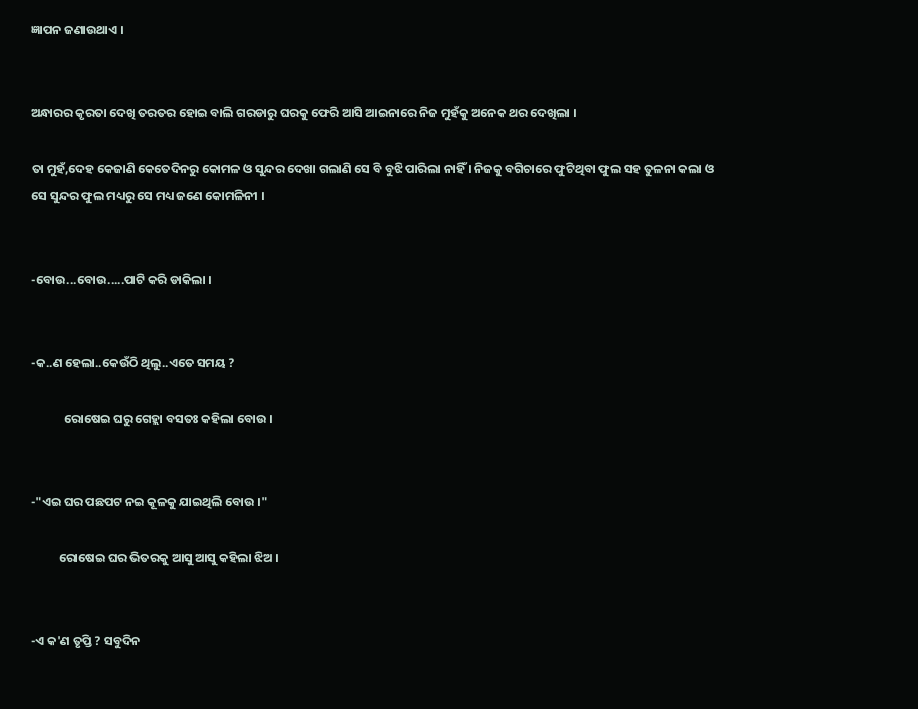ଜ୍ଞାପନ ଜଣାଉଥାଏ ।


ଅନ୍ଧାରର କୃରତା ଦେଖି ତରତର ହୋଇ ବାଲି ଗରଡାରୁ ଘରକୁ ଫେରି ଆସି ଆଇନାରେ ନିଜ ମୁହଁକୁ ଅନେକ ଥର ଦେଖିଲା ।

ତା ମୁହଁ,ଦେହ କେଜାଣି କେତେଦିନରୁ କୋମଳ ଓ ସୁନ୍ଦର ଦେଖା ଗଲାଣି ସେ ବି ବୁଝି ପାରିଲା ନାହିଁ । ନିଜକୁ ବଗିଚାରେ ଫୁଟିଥିବା ଫୁଲ ସହ ତୁଳନା କଲା ଓ ସେ ସୁନ୍ଦର ଫୁଲ ମଧ୍ୟରୁ ସେ ମଧ୍ୟ ଜଣେ କୋମଳିନୀ ।


-ବୋଉ...ବୋଉ.....ପାଟି କରି ଡାକିଲା ।


-କ..ଣ ହେଲା..କେଉଁଠି ଥିଲୁ..ଏତେ ସମୟ ?

            ରୋଷେଇ ଘରୁ ଗେହ୍ଲା ବସତଃ କହିଲା ବୋଉ ।


-"ଏଇ ଘର ପଛପଟ ନଇ କୂଳକୁ ଯାଇଥିଲି ବୋଉ ।"

          ରୋଷେଇ ଘର ଭିତରକୁ ଆସୁ ଆସୁ କହିଲା ଝିଅ ।


-ଏ କ'ଣ ତୃପ୍ତି ? ସବୁଦିନ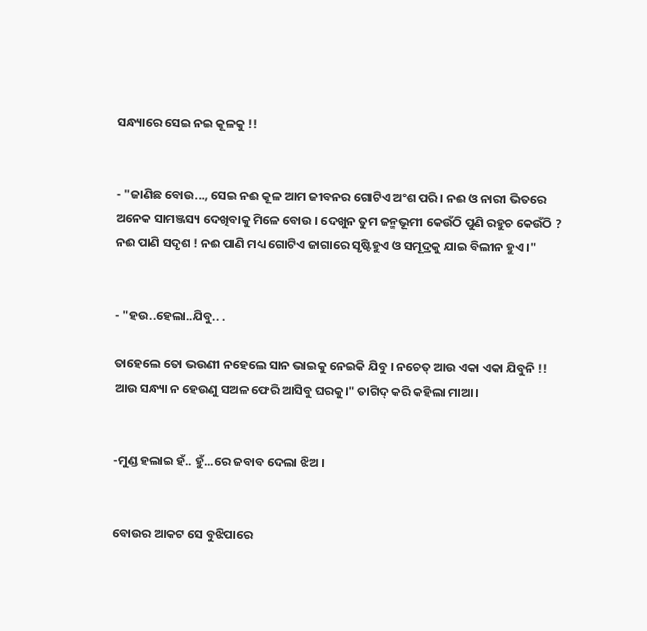ସନ୍ଧ୍ୟାରେ ସେଇ ନଇ କୂଳକୁ !!


- "ଜାଣିଛ ବୋଉ..., ସେଇ ନଈ କୂଳ ଆମ ଜୀବନର ଗୋଟିଏ ଅଂଶ ପରି । ନଈ ଓ ନାରୀ ଭିତରେ ଅନେକ ସାମଞ୍ଜସ୍ୟ ଦେଖିବାକୁ ମିଳେ ବୋଉ । ଦେଖୁନ ତୁମ ଜନ୍ମଭୂମୀ କେଉଁଠି ପୁଣି ରହୁଚ କେଉଁଠି ? ନଈ ପାଣି ସଦୃଶ ! ନଈ ପାଣି ମଧ୍ୟ ଗୋଟିଏ ଜାଗାରେ ସୃଷ୍ଟିହୁଏ ଓ ସମୂଦ୍ରକୁ ଯାଇ ବିଲୀନ ହୁଏ ।"


- "ହଉ..ହେଲା..ଯିବୁ.. .

ତାହେଲେ ତୋ ଭଉଣୀ ନହେଲେ ସାନ ଭାଇକୁ ନେଇକି ଯିବୁ । ନଚେତ୍ ଆଉ ଏକା ଏକା ଯିବୁନି !! ଆଉ ସନ୍ଧ୍ୟା ନ ହେଉଣୁ ସଅଳ ଫେରି ଆସିବୁ ଘରକୁ।" ତାଗିଦ୍ କରି କହିଲା ମାଆ ।


-ମୁଣ୍ଡ ହଲାଇ ହଁ.. ହୁଁ...ରେ ଜବାବ ଦେଲା ଝିଅ ।


ବୋଉର ଆକଟ ସେ ବୁଝିପାରେ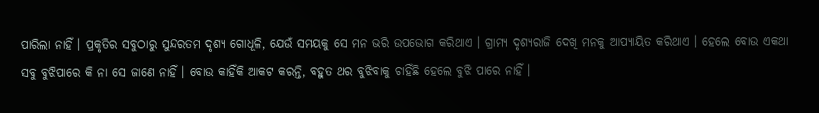ପାରିଲା ନାହିଁ । ପ୍ରକୃତିର ସବୁଠାରୁ ସୁନ୍ଦରତମ ଦୃଶ୍ୟ ଗୋଧୂଳି, ଯେଉଁ ସମୟକୁ ସେ ମନ ଭରି ଉପଭୋଗ କରିଥାଏ । ଗ୍ରାମ୍ୟ ଦୃଶ୍ୟରାଜି ଦେଖି ମନକୁ ଆପ୍ୟାୟିତ କରିଥାଏ । ହେଲେ ବୋଉ ଏକଥା ସବୁ ବୁଝିପାରେ କି ନା ସେ ଜାଣେ ନାହିଁ । ବୋଉ କାହିଁକି ଆକଟ କରନ୍ତି, ବହୁତ ଥର ବୁଝିବାକୁ ଚାହିଁଛି ହେଲେ ବୁଝି ପାରେ ନାହିଁ ।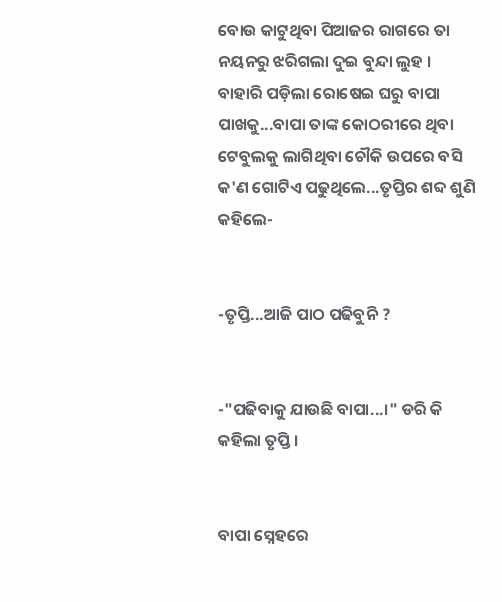ବୋଉ କାଟୁଥିବା ପିଆଜର ରାଗରେ ତା ନୟନରୁ ଝରିଗଲା ଦୁଇ ବୁନ୍ଦା ଲୁହ । ବାହାରି ପଡ଼ିଲା ରୋଷେଇ ଘରୁ ବାପା ପାଖକୁ...ବାପା ତାଙ୍କ କୋଠରୀରେ ଥିବା ଟେବୁଲକୁ ଲାଗିଥିବା ଚୌକି ଉପରେ ବସି କ'ଣ ଗୋଟିଏ ପଢୁଥିଲେ...ତୃପ୍ତିର ଶବ୍ଦ ଶୁଣି କହିଲେ-


-ତୃପ୍ତି...ଆଜି ପାଠ ପଢିବୁନି ?


-"ପଢିବାକୁ ଯାଉଛି ବାପା...।" ଡରି କି କହିଲା ତୃପ୍ତି ।


ବାପା ସ୍ନେହରେ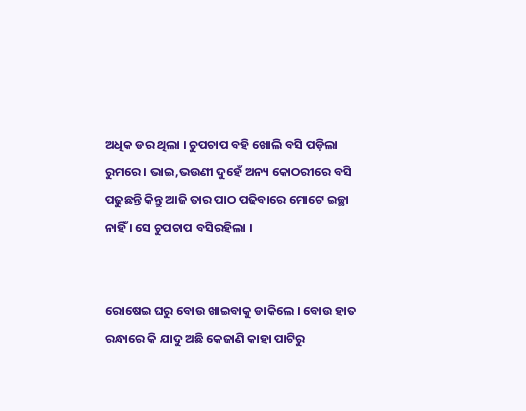ଅଧିକ ଡର ଥିଲା । ଚୁପଚାପ ବହି ଖୋଲି ବସି ପଡ଼ିଲା ରୁମରେ । ଭାଇ,ଭଉଣୀ ଦୁହେଁ ଅନ୍ୟ କୋଠରୀରେ ବସି ପଢୁଛନ୍ତି କିନ୍ତୁ ଆଜି ତାର ପାଠ ପଢିବାରେ ମୋଟେ ଇଚ୍ଛା ନାହିଁ । ସେ ଚୁପଚାପ ବସିରହିଲା ।


ରୋଷେଇ ଘରୁ ବୋଉ ଖାଇବାକୁ ଡାକିଲେ । ବୋଉ ହାତ ରନ୍ଧାରେ କି ଯାଦୁ ଅଛି କେଜାଣି କାହା ପାଟିରୁ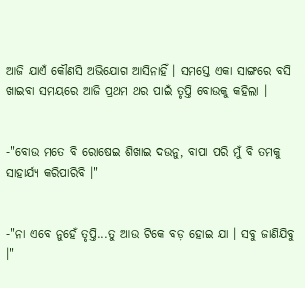ଆଜି ଯାଏଁ କୌଣସି ଅଭିଯୋଗ ଆସିନାହିଁ । ସମସ୍ତେ ଏକା ସାଙ୍ଗରେ ବସି ଖାଇବା ସମୟରେ ଆଜି ପ୍ରଥମ ଥର ପାଇଁ ତୃପ୍ତି ବୋଉକୁ କହିଲା ।


-"ବୋଉ ମତେ ବି ରୋଷେଇ ଶିଖାଇ ଦଉନୁ, ବାପା ପରି ମୁଁ ବି ତମକୁ ସାହାର୍ଯ୍ୟ କରିପାରିବି ।"


-"ନା ଏବେ ନୁହେଁ ତୃପ୍ତି...ତୁ ଆଉ ଟିକେ ବଡ଼ ହୋଇ ଯା । ସବୁ ଜାଣିଯିବୁ ।"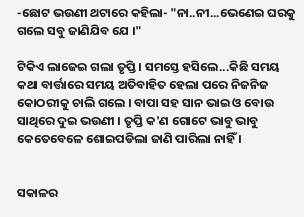-ଛୋଟ ଭଉଣୀ ଥଟାରେ କହିଲା- "ନା..ନୀ...ଭେଣେଇ ଘରକୁ ଗଲେ ସବୁ ଜାଣିଯିବ ଯେ ।"

ଟିକିଏ ଲାଜେଇ ଗଲା ତୃପ୍ତି । ସମସ୍ତେ ହସିଲେ...କିଛି ସମୟ କଥା ବାର୍ତ୍ତାରେ ସମୟ ଅତିବାହିତ ହେଲା ପରେ ନିଜନିଜ କୋଠରୀକୁ ଚାଲି ଗଲେ । ବାପା ସହ ସାନ ଭାଇ ଓ ବୋଉ ସାଥିରେ ଦୁଇ ଭଉଣୀ । ତୃପ୍ତି କ'ଣ ଗୋଟେ ଭାବୁ ଭାବୁ କେତେବେଳେ ଶୋଇପଡିଲା ଜାଣି ପାରିଲା ନାହିଁ ।


ସକାଳର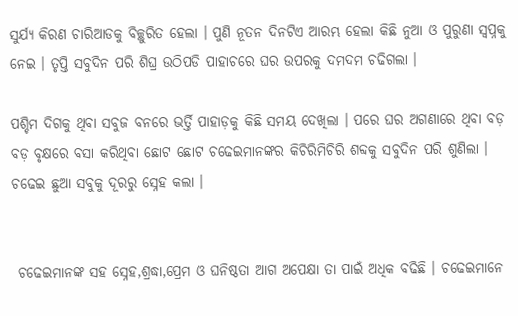ସୁର୍ଯ୍ୟ କିରଣ ଚାରିଆଡକୁ ବିଚ୍ଛୁରିତ ହେଲା । ପୁଣି ନୂତନ ଦିନଟିଏ ଆରମ୍ଭ ହେଲା କିଛି ନୁଆ ଓ ପୁରୁଣା ସ୍ବପ୍ନକୁ ନେଇ । ତୃପ୍ତି ସବୁଦିନ ପରି ଶିଘ୍ର ଉଠିପଡି ପାହାଚରେ ଘର ଉପରକୁ ଦମଦମ ଚଢିଗଲା ।

ପଶ୍ଚିମ ଦିଗକୁ ଥିବା ସବୁଜ ବନରେ ଭର୍ତ୍ତି ପାହାଡ଼କୁ କିଛି ସମୟ ଦେଖିଲା । ପରେ ଘର ଅଗଣାରେ ଥିବା ବଡ଼ ବଡ଼ ବୃକ୍ଷରେ ବସା କରିଥିବା ଛୋଟ ଛୋଟ ଚଢେଇମାନଙ୍କର କିଚିରିମିଚିରି ଶବ୍ଦକୁ ସବୁଦିନ ପରି ଶୁଣିଲା । ଚଢେଇ ଛୁଆ ସବୁକୁ ଦୂରରୁ ସ୍ନେହ କଲା ।


 ଚଢେଇମାନଙ୍କ ସହ ସ୍ନେହ,ଶ୍ରଦ୍ଧା,ପ୍ରେମ ଓ ଘନିଷ୍ଠତା ଆଗ ଅପେକ୍ଷା ତା ପାଇଁ ଅଧିକ ବଢିଛି । ଚଢେଇମାନେ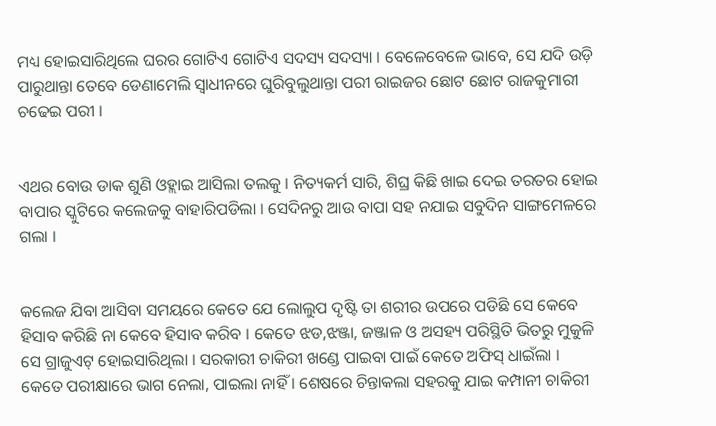ମଧ୍ୟ ହୋଇସାରିଥିଲେ ଘରର ଗୋଟିଏ ଗୋଟିଏ ସଦସ୍ୟ ସଦସ୍ୟା । ବେଳେବେଳେ ଭାବେ, ସେ ଯଦି ଉଡ଼ି ପାରୁଥାନ୍ତା ତେବେ ଡେଣାମେଲି ସ୍ବାଧୀନରେ ଘୁରିବୁଲୁଥାନ୍ତା ପରୀ ରାଇଜର ଛୋଟ ଛୋଟ ରାଜକୁମାରୀ ଚଢେଇ ପରୀ ।


ଏଥର ବୋଉ ଡାକ ଶୁଣି ଓହ୍ଲାଇ ଆସିଲା ତଲକୁ । ନିତ୍ୟକର୍ମ ସାରି, ଶିଘ୍ର କିଛି ଖାଇ ଦେଇ ତରତର ହୋଇ ବାପାର ସ୍କୁଟିରେ କଲେଜକୁ ବାହାରିପଡିଲା । ସେଦିନରୁ ଆଉ ବାପା ସହ ନଯାଇ ସବୁଦିନ ସାଙ୍ଗମେଳରେ ଗଲା ।


କଲେଜ ଯିବା ଆସିବା ସମୟରେ କେତେ ଯେ ଲୋଲୁପ ଦୃଷ୍ଟି ତା ଶରୀର ଉପରେ ପଡିଛି ସେ କେବେ ହିସାବ କରିଛି ନା କେବେ ହିସାବ କରିବ । କେତେ ଝଡ,ଝଞ୍ଜା, ଜଞ୍ଜାଳ ଓ ଅସହ୍ୟ ପରିସ୍ଥିତି ଭିତରୁ ମୁକୁଳି ସେ ଗ୍ରାଜୁଏଟ୍ ହୋଇସାରିଥିଲା । ସରକାରୀ ଚାକିରୀ ଖଣ୍ଡେ ପାଇବା ପାଇଁ କେତେ ଅଫିସ୍ ଧାଇଁଲା । କେତେ ପରୀକ୍ଷାରେ ଭାଗ ନେଲା, ପାଇଲା ନାହିଁ । ଶେଷରେ ଚିନ୍ତାକଲା ସହରକୁ ଯାଇ କମ୍ପାନୀ ଚାକିରୀ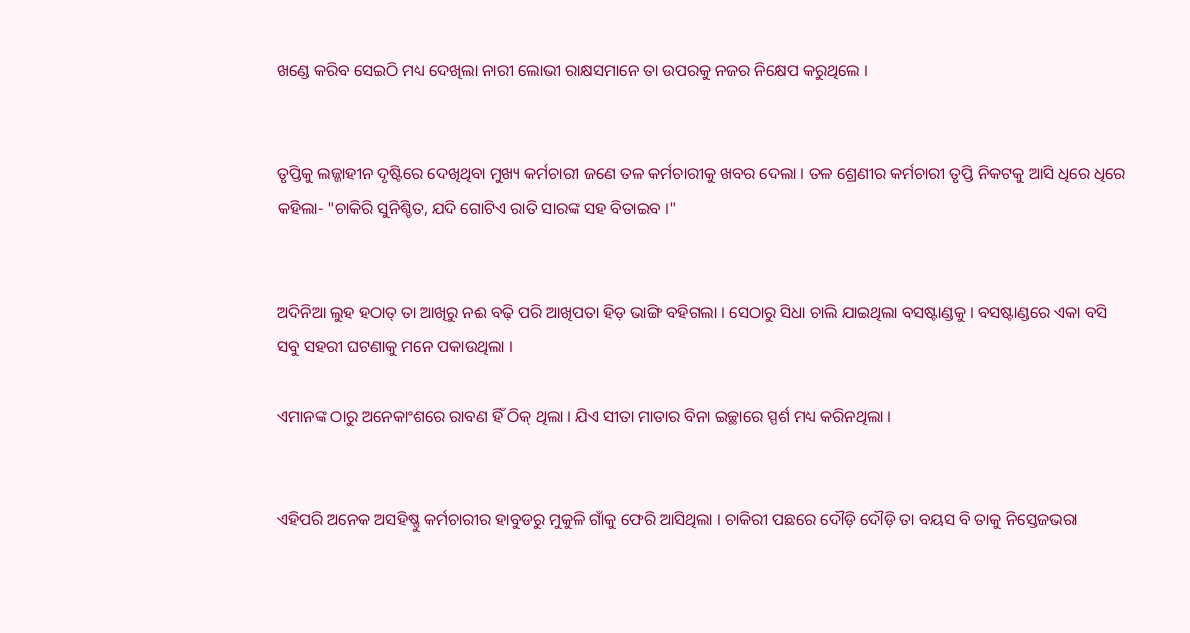ଖଣ୍ଡେ କରିବ ସେଇଠି ମଧ୍ୟ ଦେଖିଲା ନାରୀ ଲୋଭୀ ରାକ୍ଷସମାନେ ତା ଉପରକୁ ନଜର ନିକ୍ଷେପ କରୁଥିଲେ ।


ତୃପ୍ତିକୁ ଲଜ୍ଜାହୀନ ଦୃଷ୍ଟିରେ ଦେଖିଥିବା ମୁଖ୍ୟ କର୍ମଚାରୀ ଜଣେ ତଳ କର୍ମଚାରୀକୁ ଖବର ଦେଲା । ତଳ ଶ୍ରେଣୀର କର୍ମଚାରୀ ତୃପ୍ତି ନିକଟକୁ ଆସି ଧିରେ ଧିରେ କହିଲା- "ଚାକିରି ସୁନିଶ୍ଚିତ, ଯଦି ଗୋଟିଏ ରାତି ସାରଙ୍କ ସହ ବିତାଇବ ।"


ଅଦିନିଆ ଲୁହ ହଠାତ୍ ତା ଆଖିରୁ ନଈ ବଢ଼ି ପରି ଆଖିପତା ହିଡ଼ ଭାଙ୍ଗି ବହିଗଲା । ସେଠାରୁ ସିଧା ଚାଲି ଯାଇଥିଲା ବସଷ୍ଟାଣ୍ଡକୁ । ବସଷ୍ଟାଣ୍ଡରେ ଏକା ବସି ସବୁ ସହରୀ ଘଟଣାକୁ ମନେ ପକାଉଥିଲା ।

ଏମାନଙ୍କ ଠାରୁ ଅନେକାଂଶରେ ରାବଣ ହିଁ ଠିକ୍ ଥିଲା । ଯିଏ ସୀତା ମାତାର ବିନା ଇଚ୍ଛାରେ ସ୍ପର୍ଶ ମଧ୍ୟ କରିନଥିଲା ।


ଏହିପରି ଅନେକ ଅସହିଷ୍ଣୁ କର୍ମଚାରୀର ହାବୁଡରୁ ମୁକୁଳି ଗାଁକୁ ଫେରି ଆସିଥିଲା । ଚାକିରୀ ପଛରେ ଦୌଡ଼ି ଦୌଡ଼ି ତା ବୟସ ବି ତାକୁ ନିସ୍ତେଜଭରା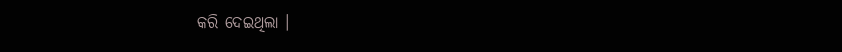କରି ଦେଇଥିଲା ।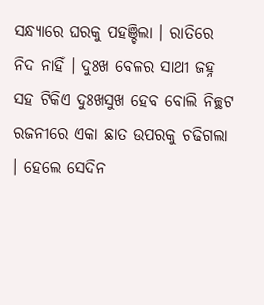ସନ୍ଧ୍ୟାରେ ଘରକୁ ପହଞ୍ଚିଲା । ରାତିରେ ନିଦ ନାହିଁ । ଦୁଃଖ ବେଳର ସାଥୀ ଜହ୍ନ ସହ ଟିକିଏ ଦୁଃଖସୁଖ ହେବ ବୋଲି ନିଚ୍ଛଟ ରଜନୀରେ ଏକା ଛାତ ଉପରକୁ ଚଢିଗଲା । ହେଲେ ସେଦିନ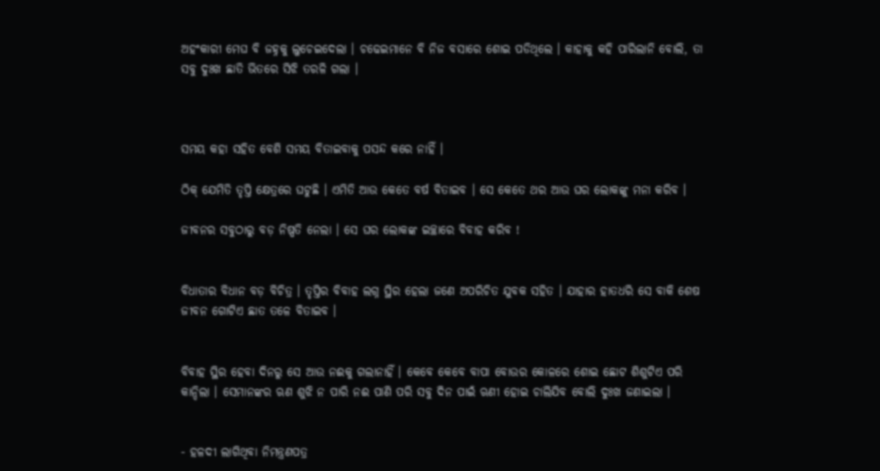ଅହଂକାରୀ ମେଘ ବି ଜହ୍ନକୁ ଲୁଚେଇଦେଲା । ଚଢେଇମାନେ ବି ନିଜ ବସାରେ ଶୋଇ ପଡିଥିଲେ । କାହାକୁ କହି ପାରିଲାନି ବୋଲି, ତା ସବୁ ଦୁଃଖ ଛାତି ଭିତରେ ସିଝି ତରଳି ଗଲା ।



ସମୟ କହା ସହିତ ବେଶି ସମୟ ବିତାଇବାକୁ ପସନ୍ଦ କରେ ନାହିଁ ।

ଠିକ୍ ଯେମିତି ତୃପ୍ତି କ୍ଷେତ୍ରରେ ଘଟୁଛି । ଏମିତି ଆଉ କେତେ ବର୍ଷ ବିତାଇବ । ସେ କେତେ ଥର ଆଉ ଘର ଲୋକଙ୍କୁ ମନା କରିବ ।

ଜୀବନର ସବୁଠାରୁ ବଡ଼ ନିଷ୍ପତି ନେଲା । ସେ ଘର ଲୋକଙ୍କ ଇଚ୍ଛାରେ ବିବାହ କରିବ !


ବିଧାତାର ବିଧାନ ବଡ଼ ବିଚିତ୍ର । ତୃପ୍ତିର ବିବାହ ଲଗ୍ନ ସ୍ଥିର ହେଲା ଜଣେ ଅପରିଚିତ ଯୁବକ ସହିତ । ଯାହାର ହାତଧରି ସେ ବାକି ଶେଷ ଜୀବନ ଗୋଟିଏ ଛାତ ତଳେ ବିତାଇବ ।


ବିବାହ ସ୍ଥିର ହେବା ଦିନରୁ ସେ ଆଉ ନଈକୁ ଗଲାନାହିଁ । କେବେ କେବେ ବାପା ବୋଉର କୋଳରେ ଶୋଇ ଛୋଟ ଶିଶୁଟିଏ ପରି କାନ୍ଦିଲା । ସେମାନଙ୍କର ଋଣ ଶୁଝି ନ ପାରି ନଈ ପାଣି ପରି ସବୁ ଦିନ ପାଇଁ ଋଣୀ ହୋଇ ଚାଲିଯିବ ବୋଲି ଦୁଃଖ ଜଣାଇଲା ।


- ହଳଦୀ ଲାଗିଥିବା ନିମନ୍ତ୍ରଣପତ୍ର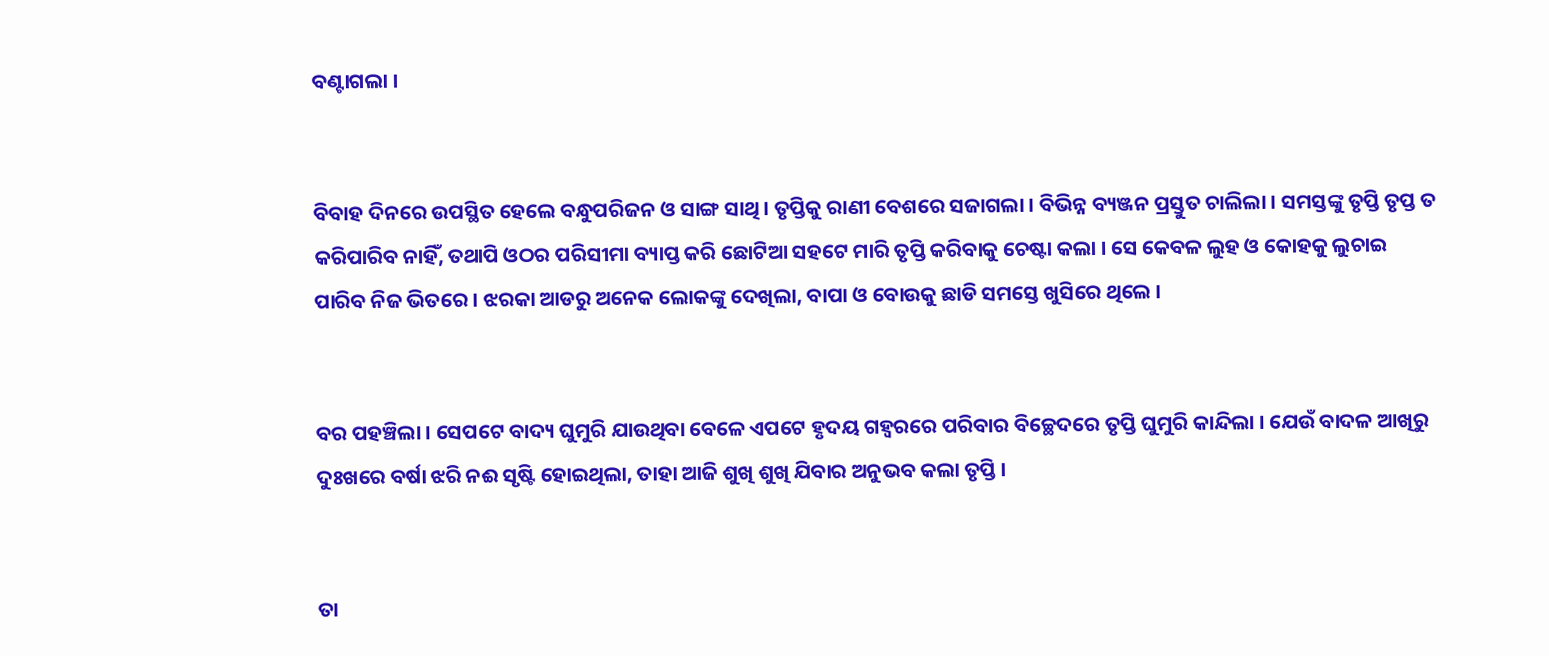ବଣ୍ଟାଗଲା ।


ବିବାହ ଦିନରେ ଉପସ୍ଥିତ ହେଲେ ବନ୍ଧୁପରିଜନ ଓ ସାଙ୍ଗ ସାଥି । ତୃପ୍ତିକୁ ରାଣୀ ବେଶରେ ସଜାଗଲା । ବିଭିନ୍ନ ବ୍ୟଞ୍ଜନ ପ୍ରସ୍ତୁତ ଚାଲିଲା । ସମସ୍ତଙ୍କୁ ତୃପ୍ତି ତୃପ୍ତ ତ କରିପାରିବ ନାହିଁ, ତଥାପି ଓଠର ପରିସୀମା ବ୍ୟାପ୍ତ କରି ଛୋଟିଆ ସହଟେ ମାରି ତୃପ୍ତି କରିବାକୁ ଚେଷ୍ଟା କଲା । ସେ କେବଳ ଲୁହ ଓ କୋହକୁ ଲୁଚାଇ ପାରିବ ନିଜ ଭିତରେ । ଝରକା ଆଡରୁ ଅନେକ ଲୋକଙ୍କୁ ଦେଖିଲା, ବାପା ଓ ବୋଉକୁ ଛାଡି ସମସ୍ତେ ଖୁସିରେ ଥିଲେ ।


ବର ପହଞ୍ଚିଲା । ସେପଟେ ବାଦ୍ୟ ଘୁମୁରି ଯାଉଥିବା ବେଳେ ଏପଟେ ହୃଦୟ ଗହ୍ବରରେ ପରିବାର ବିଚ୍ଛେଦରେ ତୃପ୍ତି ଘୁମୁରି କାନ୍ଦିଲା । ଯେଉଁ ବାଦଳ ଆଖିରୁ ଦୁଃଖରେ ବର୍ଷା ଝରି ନଈ ସୃଷ୍ଟି ହୋଇଥିଲା, ତାହା ଆଜି ଶୁଖି ଶୁଖି ଯିବାର ଅନୁଭବ କଲା ତୃପ୍ତି ।


ତା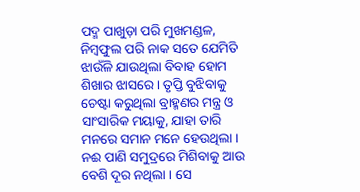ପଦ୍ମ ପାଖୁଡ଼ା ପରି ମୁଖମଣ୍ଡଳ, ନିମ୍ବଫୁଲ ପରି ନାକ ସତେ ଯେମିତି ଝାଉଁଳି ଯାଉଥିଲା ବିବାହ ହୋମ ଶିଖାର ଝାସରେ । ତୃପ୍ତି ବୁଝିବାକୁ ଚେଷ୍ଟା କରୁଥିଲା ବ୍ରାହ୍ମଣର ମନ୍ତ୍ର ଓ ସାଂସାରିକ ମୟାକୁ, ଯାହା ତାରି ମନରେ ସମାନ ମନେ ହେଉଥିଲା । ନଈ ପାଣି ସମୁଦ୍ରରେ ମିଶିବାକୁ ଆଉ ବେଶି ଦୂର ନଥିଲା । ସେ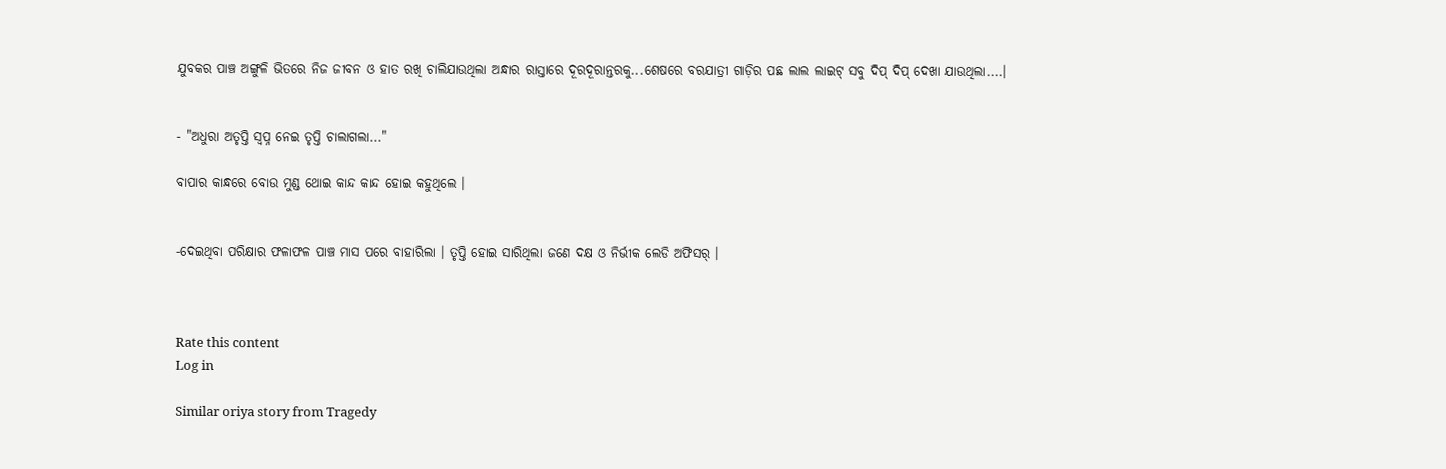ଯୁବକର ପାଞ୍ଚ ଅଙ୍ଗୁଳି ଭିତରେ ନିଜ ଜୀବନ ଓ ହାତ ରଖି ଚାଲିଯାଉଥିଲା ଅନ୍ଧାର ରାସ୍ତାରେ ଦୂରଦୂରାନ୍ତରକୁ...ଶେଷରେ ବରଯାତ୍ରୀ ଗାଡ଼ିର ପଛ ଲାଲ ଲାଇଟ୍ ସବୁ ଦିପ୍ ଦିପ୍ ଦେଖା ଯାଉଥିଲା....।


- "ଅଧୁରା ଅତୃପ୍ତି ସ୍ବପ୍ନ ନେଇ ତୃପ୍ତି ଚାଲାଗଲା..."

ବାପାର କାନ୍ଧରେ ବୋଉ ମୁଣ୍ଡ ଥୋଇ କାନ୍ଦ କାନ୍ଦ ହୋଇ କହୁଥିଲେ ।


-ଦେଇଥିବା ପରିକ୍ଷାର ଫଳାଫଳ ପାଞ୍ଚ ମାସ ପରେ ବାହାରିଲା । ତୃପ୍ତି ହୋଇ ସାରିଥିଲା ଜଣେ ଦକ୍ଷ ଓ ନିର୍ଭୀକ ଲେଡି ଅଫିସର୍ ।



Rate this content
Log in

Similar oriya story from Tragedy